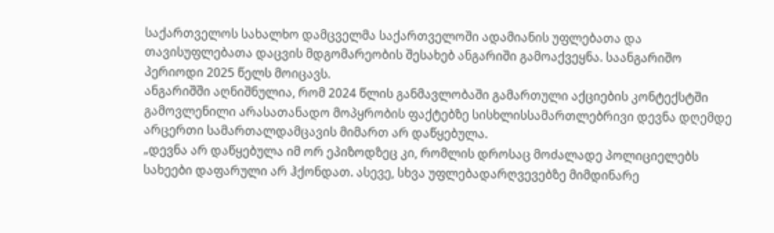საქართველოს სახალხო დამცველმა საქართველოში ადამიანის უფლებათა და თავისუფლებათა დაცვის მდგომარეობის შესახებ ანგარიში გამოაქვეყნა. საანგარიშო პერიოდი 2025 წელს მოიცავს.
ანგარიშში აღნიშნულია, რომ 2024 წლის განმავლობაში გამართული აქციების კონტექსტში გამოვლენილი არასათანადო მოპყრობის ფაქტებზე სისხლისსამართლებრივი დევნა დღემდე არცერთი სამართალდამცავის მიმართ არ დაწყებულა.
„დევნა არ დაწყებულა იმ ორ ეპიზოდზეც კი, რომლის დროსაც მოძალადე პოლიციელებს სახეები დაფარული არ ჰქონდათ. ასევე, სხვა უფლებადარღვევებზე მიმდინარე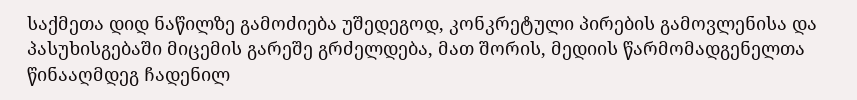საქმეთა დიდ ნაწილზე გამოძიება უშედეგოდ, კონკრეტული პირების გამოვლენისა და პასუხისგებაში მიცემის გარეშე გრძელდება, მათ შორის, მედიის წარმომადგენელთა წინააღმდეგ ჩადენილ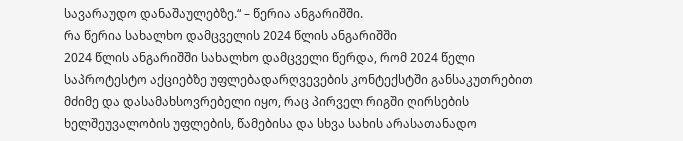სავარაუდო დანაშაულებზე.“ – წერია ანგარიშში.
რა წერია სახალხო დამცველის 2024 წლის ანგარიშში
2024 წლის ანგარიშში სახალხო დამცველი წერდა, რომ 2024 წელი საპროტესტო აქციებზე უფლებადარღვევების კონტექსტში განსაკუთრებით მძიმე და დასამახსოვრებელი იყო, რაც პირველ რიგში ღირსების ხელშეუვალობის უფლების, წამებისა და სხვა სახის არასათანადო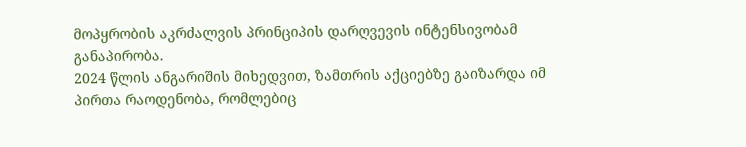მოპყრობის აკრძალვის პრინციპის დარღვევის ინტენსივობამ განაპირობა.
2024 წლის ანგარიშის მიხედვით, ზამთრის აქციებზე გაიზარდა იმ პირთა რაოდენობა, რომლებიც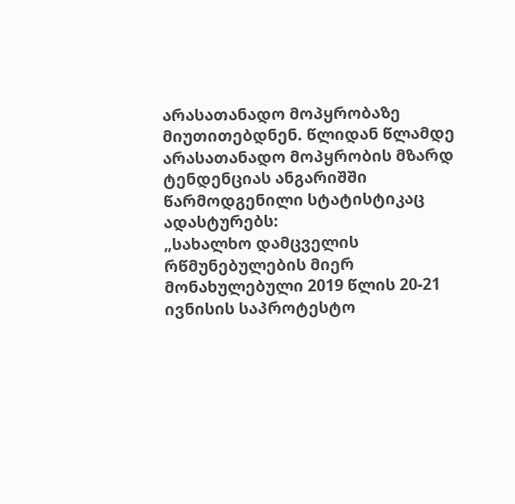არასათანადო მოპყრობაზე მიუთითებდნენ. წლიდან წლამდე არასათანადო მოპყრობის მზარდ ტენდენციას ანგარიშში წარმოდგენილი სტატისტიკაც ადასტურებს:
„სახალხო დამცველის რწმუნებულების მიერ მონახულებული 2019 წლის 20-21 ივნისის საპროტესტო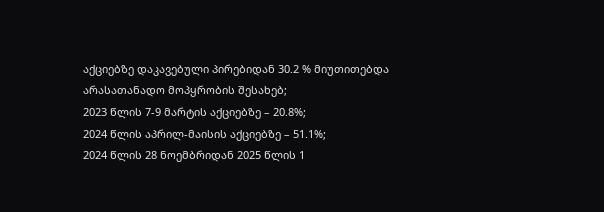აქციებზე დაკავებული პირებიდან 30.2 % მიუთითებდა არასათანადო მოპყრობის შესახებ;
2023 წლის 7-9 მარტის აქციებზე – 20.8%;
2024 წლის აპრილ-მაისის აქციებზე – 51.1%;
2024 წლის 28 ნოემბრიდან 2025 წლის 1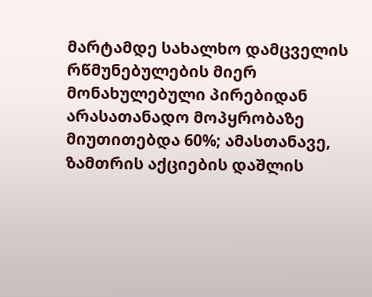მარტამდე სახალხო დამცველის რწმუნებულების მიერ მონახულებული პირებიდან არასათანადო მოპყრობაზე მიუთითებდა 60%; ამასთანავე, ზამთრის აქციების დაშლის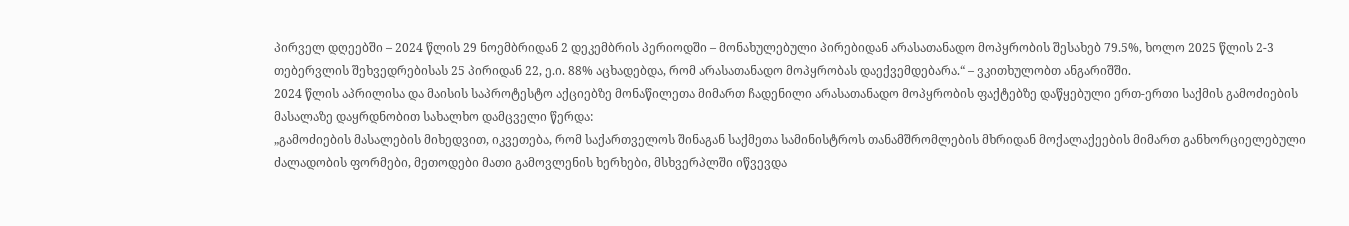პირველ დღეებში – 2024 წლის 29 ნოემბრიდან 2 დეკემბრის პერიოდში – მონახულებული პირებიდან არასათანადო მოპყრობის შესახებ 79.5%, ხოლო 2025 წლის 2-3 თებერვლის შეხვედრებისას 25 პირიდან 22, ე.ი. 88% აცხადებდა, რომ არასათანადო მოპყრობას დაექვემდებარა.“ – ვკითხულობთ ანგარიშში.
2024 წლის აპრილისა და მაისის საპროტესტო აქციებზე მონაწილეთა მიმართ ჩადენილი არასათანადო მოპყრობის ფაქტებზე დაწყებული ერთ-ერთი საქმის გამოძიების მასალაზე დაყრდნობით სახალხო დამცველი წერდა:
„გამოძიების მასალების მიხედვით, იკვეთება, რომ საქართველოს შინაგან საქმეთა სამინისტროს თანამშრომლების მხრიდან მოქალაქეების მიმართ განხორციელებული ძალადობის ფორმები, მეთოდები მათი გამოვლენის ხერხები, მსხვერპლში იწვევდა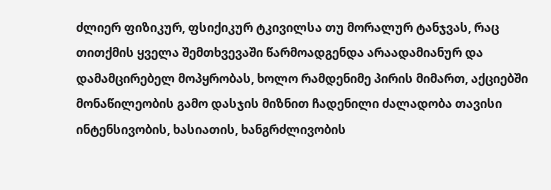ძლიერ ფიზიკურ, ფსიქიკურ ტკივილსა თუ მორალურ ტანჯვას, რაც თითქმის ყველა შემთხვევაში წარმოადგენდა არაადამიანურ და დამამცირებელ მოპყრობას, ხოლო რამდენიმე პირის მიმართ, აქციებში მონაწილეობის გამო დასჯის მიზნით ჩადენილი ძალადობა თავისი ინტენსივობის, ხასიათის, ხანგრძლივობის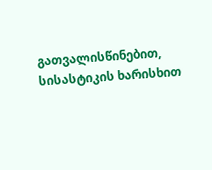გათვალისწინებით, სისასტიკის ხარისხით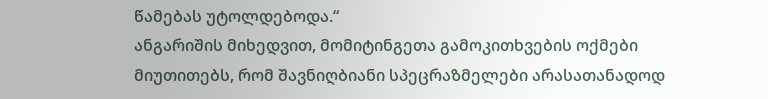წამებას უტოლდებოდა.“
ანგარიშის მიხედვით, მომიტინგეთა გამოკითხვების ოქმები მიუთითებს, რომ შავნიღბიანი სპეცრაზმელები არასათანადოდ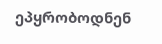ეპყრობოდნენ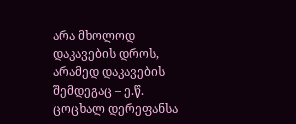არა მხოლოდ დაკავების დროს, არამედ დაკავების შემდეგაც – ე.წ. ცოცხალ დერეფანსა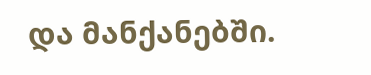და მანქანებში.